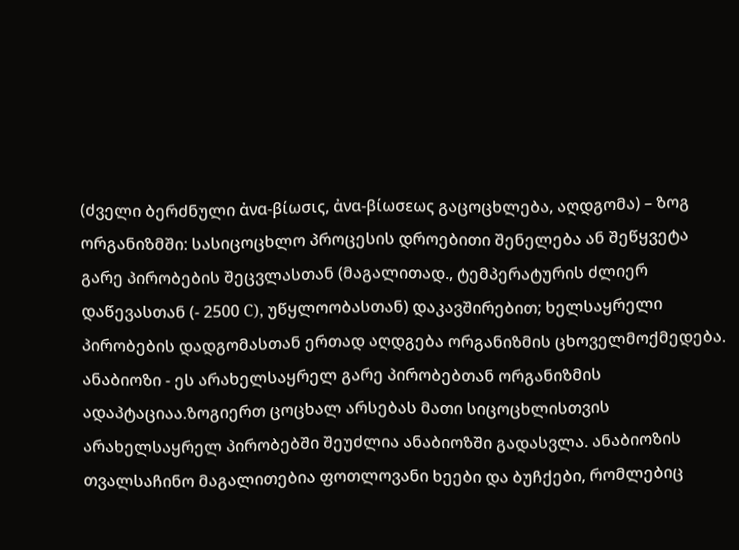(ძველი ბერძნული ἀνα-βίωσις, ἀνα-βίωσεως გაცოცხლება, აღდგომა) – ზოგ ორგანიზმში: სასიცოცხლო პროცესის დროებითი შენელება ან შეწყვეტა გარე პირობების შეცვლასთან (მაგალითად., ტემპერატურის ძლიერ დაწევასთან (- 2500 С), უწყლოობასთან) დაკავშირებით; ხელსაყრელი პირობების დადგომასთან ერთად აღდგება ორგანიზმის ცხოველმოქმედება. ანაბიოზი - ეს არახელსაყრელ გარე პირობებთან ორგანიზმის ადაპტაციაა.ზოგიერთ ცოცხალ არსებას მათი სიცოცხლისთვის არახელსაყრელ პირობებში შეუძლია ანაბიოზში გადასვლა. ანაბიოზის თვალსაჩინო მაგალითებია ფოთლოვანი ხეები და ბუჩქები, რომლებიც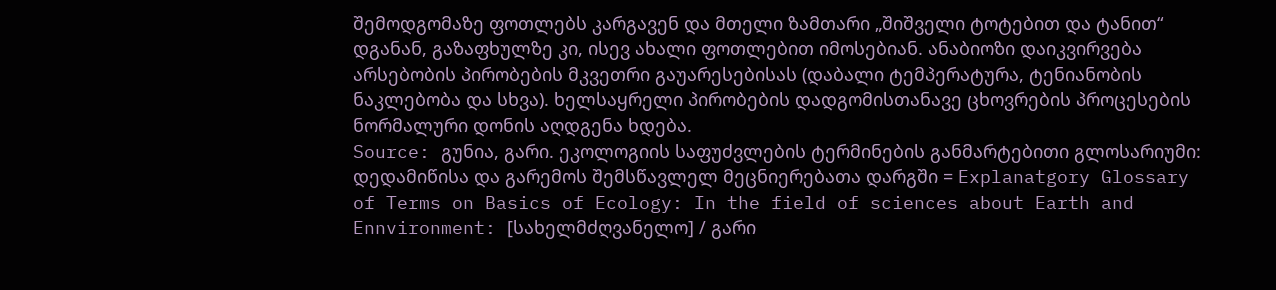შემოდგომაზე ფოთლებს კარგავენ და მთელი ზამთარი „შიშველი ტოტებით და ტანით“ დგანან, გაზაფხულზე კი, ისევ ახალი ფოთლებით იმოსებიან. ანაბიოზი დაიკვირვება არსებობის პირობების მკვეთრი გაუარესებისას (დაბალი ტემპერატურა, ტენიანობის ნაკლებობა და სხვა). ხელსაყრელი პირობების დადგომისთანავე ცხოვრების პროცესების ნორმალური დონის აღდგენა ხდება.
Source: გუნია, გარი. ეკოლოგიის საფუძვლების ტერმინების განმარტებითი გლოსარიუმი: დედამიწისა და გარემოს შემსწავლელ მეცნიერებათა დარგში = Explanatgory Glossary of Terms on Basics of Ecology: In the field of sciences about Earth and Ennvironment: [სახელმძღვანელო] / გარი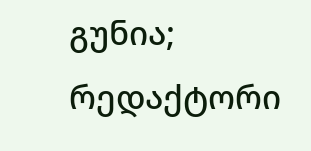გუნია; რედაქტორი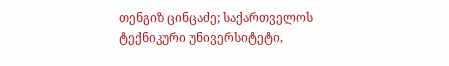თენგიზ ცინცაძე; საქართველოს ტექნიკური უნივერსიტეტი,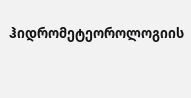ჰიდრომეტეოროლოგიის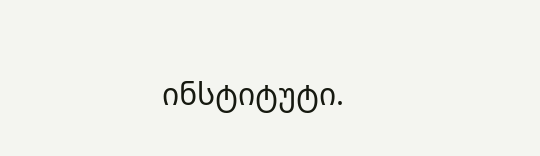ინსტიტუტი.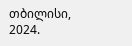თბილისი, 2024.